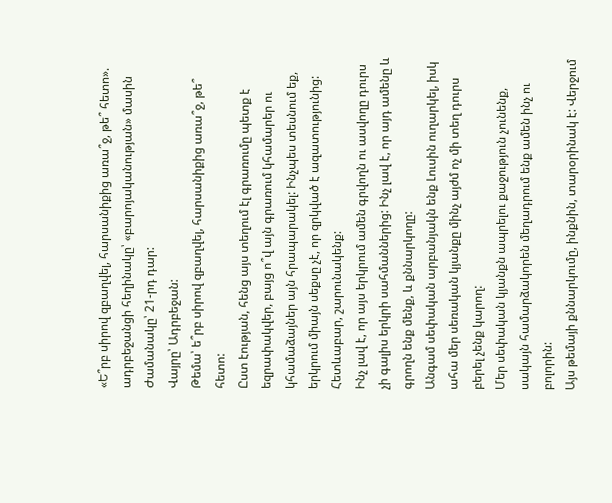«Ե՞րբ սիրով զբաղվել, հարսանիքից առա՞ջ, թե՞ հետո». ադրբեջանցի հեղինակը՝ «բարոյականության» մասին
Ժամանակը՝ 21-րդ դար:
Վայրը՝ Ադրբեջան:
Թեմա՝ ե՞րբ սիրով զբաղվել, հարսանիքից առա՞ջ, թե՞ հետո:
Ըստ էության, հենց այս տեղում էլ գրառումը պետք է եզրափակվեր, բայց ո՞վ այն գրառում կհամարեր ու կհամաձայներ այն հրապարակել: Ինչպես տեսնում եք, երկրում միայն սեքսը չէ, որ զրկված է ազատությունից: Հետևաբար, շարունակենք:
Ինչ լավ է, որ այս երկրում ամեն գրվողն ու ասվողը դուրս չի գալիս երկրի սահմաններից: Ինչ լավ է, որ այդ ամենը և գրողն ենք մենք, և քննարկողը:
Անգամ սեփական արբանյակն ենք Լուսին ուղարկել, իսկ ահա մեր սեռական կյանքը մինչ այժմ ոչ մի տեղ դուրս բերել չենք կարող:
Մեր սեփական կյանքն ապրելու քաջություն չունենք, սակայն համարձակորեն մեղադրում ենք ամեն ինչ ու բոլորին:
Այս թեմայի քննարկումը, ինքնին, տարօրինակ է: Վերջում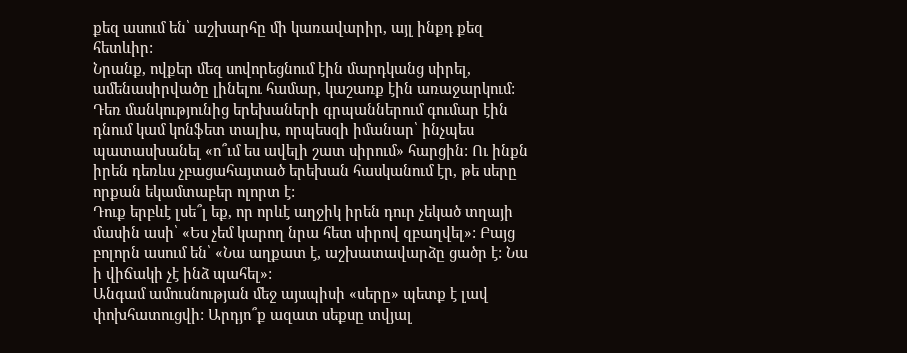քեզ ասում են՝ աշխարհը մի կառավարիր, այլ ինքդ քեզ հետևիր:
Նրանք, ովքեր մեզ սովորեցնում էին մարդկանց սիրել, ամենասիրվածը լինելու համար, կաշառք էին առաջարկում: Դեռ մանկությունից երեխաների գրպաններում գումար էին դնում կամ կոնֆետ տալիս, որպեսզի իմանար՝ ինչպես պատասխանել «ո՞ւմ ես ավելի շատ սիրում» հարցին: Ու ինքն իրեն դեռևս չբացահայտած երեխան հասկանում էր, թե սերը որքան եկամտաբեր ոլորտ է:
Դուք երբևէ լսե՞լ եք, որ որևէ աղջիկ իրեն դուր չեկած տղայի մասին ասի՝ «Ես չեմ կարող նրա հետ սիրով զբաղվել»: Բայց բոլորն ասում են՝ «Նա աղքատ է, աշխատավարձը ցածր է: Նա ի վիճակի չէ ինձ պահել»:
Անգամ ամուսնության մեջ այսպիսի «սերը» պետք է լավ փոխհատուցվի: Արդյո՞ք ազատ սեքսը տվյալ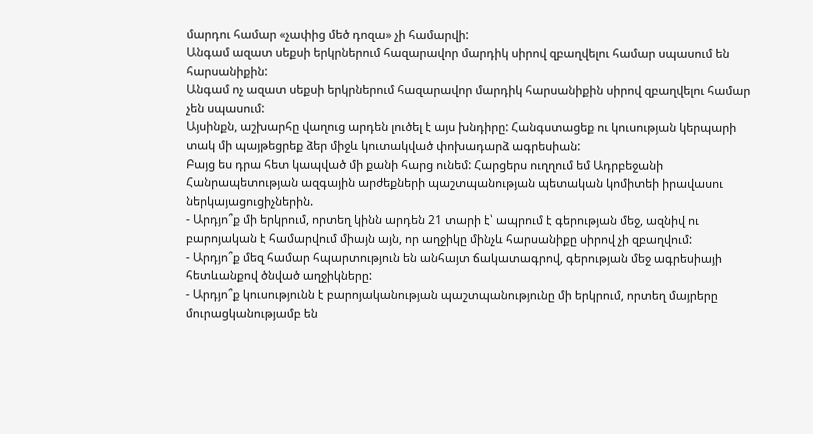մարդու համար «չափից մեծ դոզա» չի համարվի:
Անգամ ազատ սեքսի երկրներում հազարավոր մարդիկ սիրով զբաղվելու համար սպասում են հարսանիքին:
Անգամ ոչ ազատ սեքսի երկրներում հազարավոր մարդիկ հարսանիքին սիրով զբաղվելու համար չեն սպասում:
Այսինքն, աշխարհը վաղուց արդեն լուծել է այս խնդիրը: Հանգստացեք ու կուսության կերպարի տակ մի պայթեցրեք ձեր միջև կուտակված փոխադարձ ագրեսիան:
Բայց ես դրա հետ կապված մի քանի հարց ունեմ: Հարցերս ուղղում եմ Ադրբեջանի Հանրապետության ազգային արժեքների պաշտպանության պետական կոմիտեի իրավասու ներկայացուցիչներին.
- Արդյո՞ք մի երկրում, որտեղ կինն արդեն 21 տարի է՝ ապրում է գերության մեջ, ազնիվ ու բարոյական է համարվում միայն այն, որ աղջիկը մինչև հարսանիքը սիրով չի զբաղվում:
- Արդյո՞ք մեզ համար հպարտություն են անհայտ ճակատագրով, գերության մեջ ագրեսիայի հետևանքով ծնված աղջիկները:
- Արդյո՞ք կուսությունն է բարոյականության պաշտպանությունը մի երկրում, որտեղ մայրերը մուրացկանությամբ են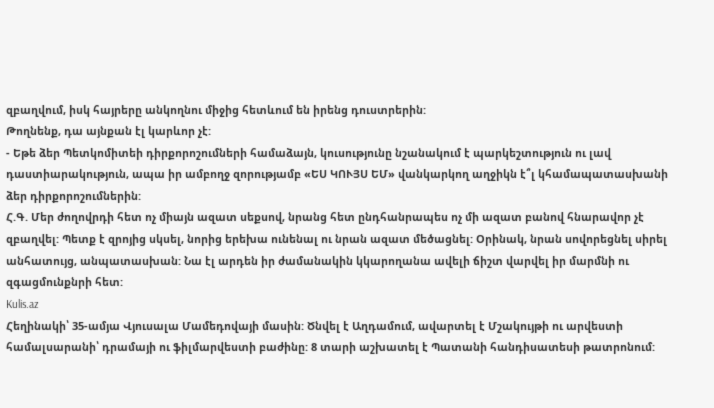զբաղվում, իսկ հայրերը անկողնու միջից հետևում են իրենց դուստրերին:
Թողնենք, դա այնքան էլ կարևոր չէ:
- Եթե ձեր Պետկոմիտեի դիրքորոշումների համաձայն, կուսությունը նշանակում է պարկեշտություն ու լավ դաստիարակություն, ապա իր ամբողջ զորությամբ «ԵՍ ԿՈՒՅՍ ԵՄ» վանկարկող աղջիկն է՞լ կհամապատասխանի ձեր դիրքորոշումներին:
Հ.Գ. Մեր ժողովրդի հետ ոչ միայն ազատ սեքսով, նրանց հետ ընդհանրապես ոչ մի ազատ բանով հնարավոր չէ զբաղվել: Պետք է զրոյից սկսել, նորից երեխա ունենալ ու նրան ազատ մեծացնել: Օրինակ, նրան սովորեցնել սիրել անհատույց, անպատասխան: Նա էլ արդեն իր ժամանակին կկարողանա ավելի ճիշտ վարվել իր մարմնի ու զգացմունքնրի հետ:
Kulis.az
Հեղինակի՝ 35-ամյա Վյուսալա Մամեդովայի մասին: Ծնվել է Աղդամում, ավարտել է Մշակույթի ու արվեստի համալսարանի՝ դրամայի ու ֆիլմարվեստի բաժինը: 8 տարի աշխատել է Պատանի հանդիսատեսի թատրոնում: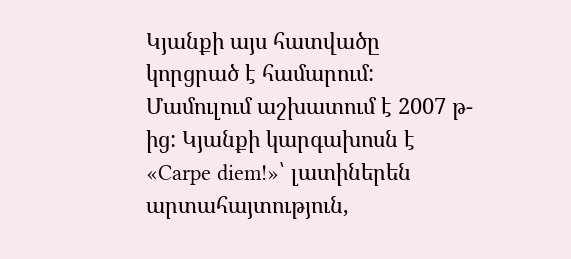Կյանքի այս հատվածը կորցրած է համարում: Մամուլում աշխատում է 2007 թ-ից: Կյանքի կարգախոսն է «Carpe diem!»՝ լատիներեն արտահայտություն,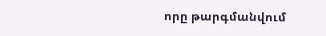որը թարգմանվում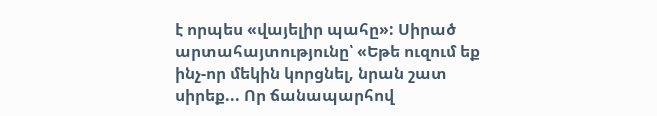է որպես «վայելիր պահը»: Սիրած արտահայտությունը՝ «Եթե ուզում եք ինչ-որ մեկին կորցնել, նրան շատ սիրեք... Որ ճանապարհով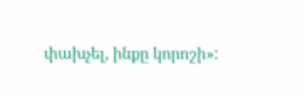փախչել, ինքը կորոշի»: